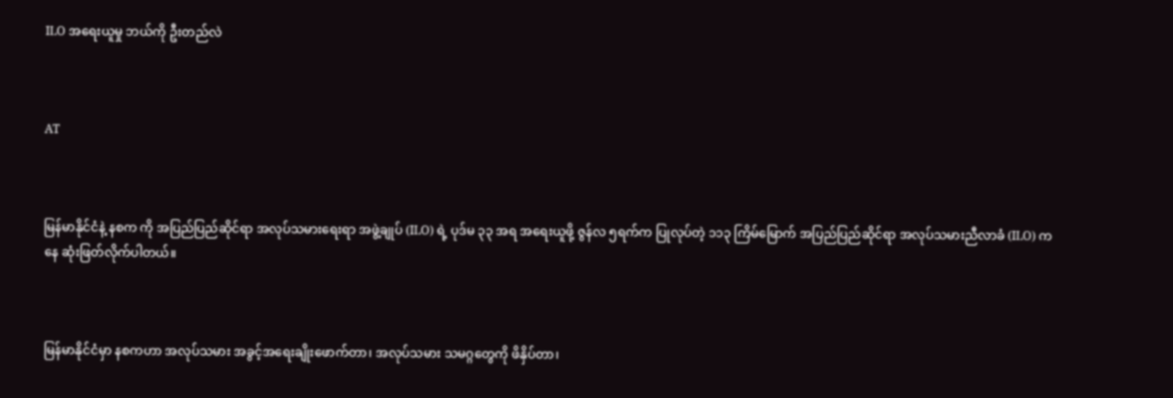ILO အရေးယူမှု ဘယ်ကို ဦးတည်လဲ



AT



မြန်မာနိုင်ငံနဲ့ နစက ကို အပြည်ပြည်ဆိုင်ရာ အလုပ်သမားရေးရာ အဖွဲ့ချုပ် (ILO) ရဲ့ ပုဒ်မ ၃၃ အရ အရေးယူဖို့ ဇွန်လ ၅ရက်က ပြုလုပ်တဲ့ ၁၁၃ ကြိမ်မြောက် အပြည်ပြည်ဆိုင်ရာ အလုပ်သမားညီလာခံ (ILO) ကနေ ဆုံးဖြတ်လိုက်ပါတယ်။



မြန်မာနိုင်ငံမှာ နစကဟာ အလုပ်သမား အခွင့်အရေးချိုးဖောက်တာ၊ အလုပ်သမား သမဂ္ဂတွေကို ဖိနှိပ်တာ၊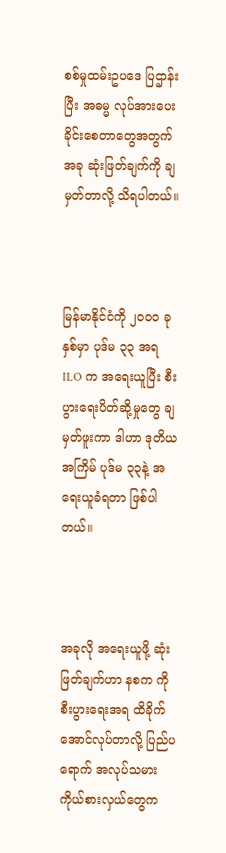စစ်မှုထမ်းဥပဒေ ပြဌာန်းပြီး အဓမ္မ လုပ်အားပေးခိုင်းစေတာတွေအတွက် အခု ဆုံးဖြတ်ချက်ကို ချမှတ်တာလို့ သိရပါတယ်။



မြန်မာနိုင်ငံကို ၂၀၀၀ ခုနှစ်မှာ ပုဒ်မ ၃၃ အရ ILO က အရေးယူပြီး စီးပွားရေးပိတ်ဆို့မှုတွေ ချမှတ်ဖူးကာ ဒါဟာ ဒုတိယအကြိမ် ပုဒ်မ ၃၃နဲ့ အရေးယူခံရတာ ဖြစ်ပါတယ်။



အခုလို အရေးယူဖို့ ဆုံးဖြတ်ချက်ဟာ နစက ကို စီးပွားရေးအရ ထိခိုက်အောင်လုပ်တာလို့ ပြည်ပရောက် အလုပ်သမား ကိုယ်စားလှယ်တွေက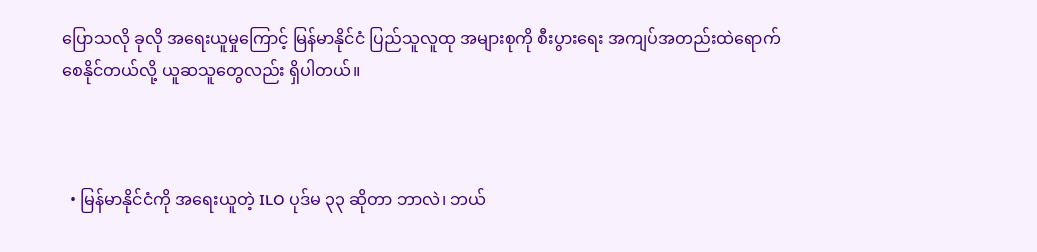ပြောသလို ခုလို အရေးယူမှုကြောင့် မြန်မာနိုင်ငံ ပြည်သူလူထု အများစုကို စီးပွားရေး အကျပ်အတည်းထဲရောက်စေနိုင်တယ်လို့ ယူဆသူတွေလည်း ရှိပါတယ်။



  • မြန်မာနိုင်ငံကို အရေးယူတဲ့ ILO ပုဒ်မ ၃၃ ဆိုတာ ဘာလဲ၊ ဘယ်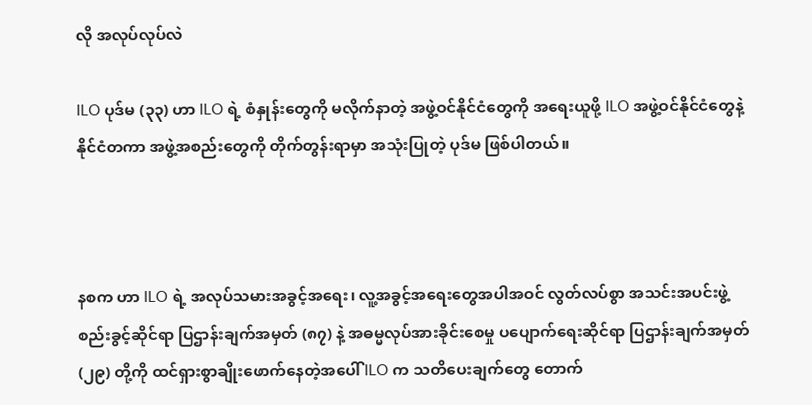လို အလုပ်လုပ်လဲ

ILO ပုဒ်မ (၃၃) ဟာ ILO ရဲ့ စံနှုန်းတွေကို မလိုက်နာတဲ့ အဖွဲ့ဝင်နိုင်ငံတွေကို အရေးယူဖို့ ILO အဖွဲ့ဝင်နိုင်ငံတွေနဲ့ နိုင်ငံတကာ အဖွဲ့အစည်းတွေကို တိုက်တွန်းရာမှာ အသုံးပြုတဲ့ ပုဒ်မ ဖြစ်ပါတယ်။



နစက ဟာ ILO ရဲ့ အလုပ်သမားအခွင့်အရေး၊ လူ့အခွင့်အရေးတွေအပါအဝင် လွတ်လပ်စွာ အသင်းအပင်းဖွဲ့စည်းခွင့်ဆိုင်ရာ ပြဌာန်းချက်အမှတ် (၈၇) နဲ့ အဓမ္မလုပ်အားခိုင်းစေမှု ပပျောက်ရေးဆိုင်ရာ ပြဌာန်းချက်အမှတ် (၂၉) တို့ကို ထင်ရှားစွာချိုးဖောက်နေတဲ့အပေါ် ILO က သတိပေးချက်တွေ တောက်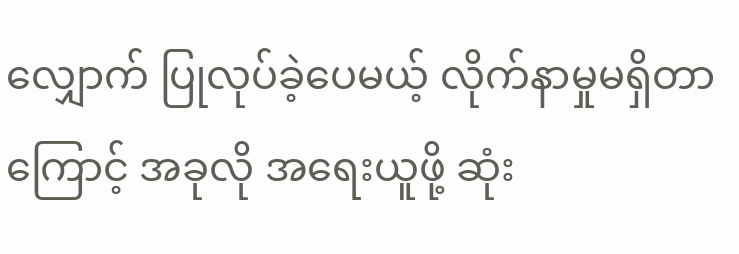လျှောက် ပြုလုပ်ခဲ့ပေမယ့် လိုက်နာမှုမရှိတာကြောင့် အခုလို အရေးယူဖို့ ဆုံး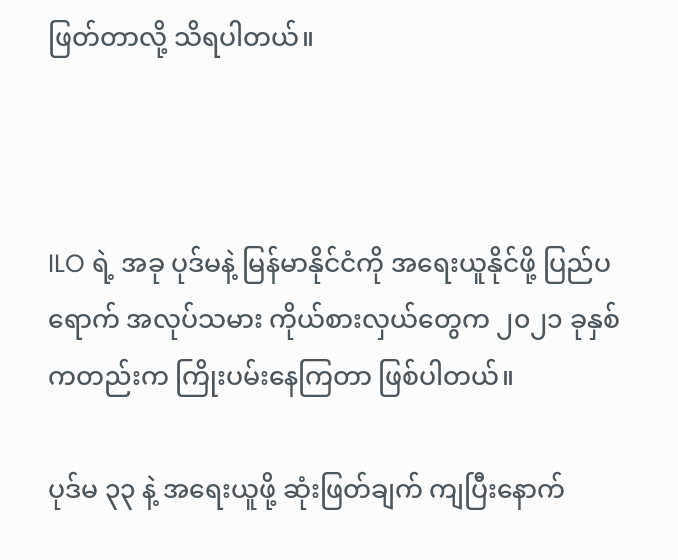ဖြတ်တာလို့ သိရပါတယ်။



ILO ရဲ့ အခု ပုဒ်မနဲ့ မြန်မာနိုင်ငံကို အရေးယူနိုင်ဖို့ ပြည်ပရောက် အလုပ်သမား ကိုယ်စားလှယ်တွေက ၂၀၂၁ ခုနှစ်ကတည်းက ကြိုးပမ်းနေကြတာ ဖြစ်ပါတယ်။

ပုဒ်မ ၃၃ နဲ့ အရေးယူဖို့ ဆုံးဖြတ်ချက် ကျပြီးနောက်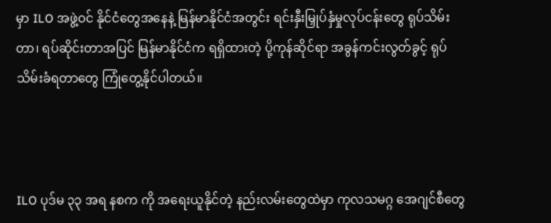မှာ ILO အဖွဲ့ဝင် နိုင်ငံတွေအနေနဲ့ မြန်မာနိုင်ငံအတွင်း ရင်းနှီးမြှုပ်နှံမှုလုပ်ငန်းတွေ ရုပ်သိမ်းတာ၊ ရပ်ဆိုင်းတာအပြင် မြန်မာနိုင်ငံက ရရှိထားတဲ့ ပို့ကုန်ဆိုင်ရာ အခွန်ကင်းလွတ်ခွင့် ရုပ်သိမ်းခံရတာတွေ ကြုံတွေ့နိုင်ပါတယ်။



ILO ပုဒ်မ ၃၃ အရ နစက ကို အရေးယူနိုင်တဲ့ နည်းလမ်းတွေထဲမှာ ကုလသမဂ္ဂ အေဂျင်စီတွေ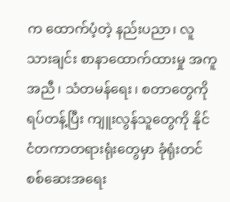က ထောက်ပံ့တဲ့ နည်းပညာ၊ လူသားချင်း စာနာထောက်ထားမှု အကူအညီ၊ သံတမန်ရေး၊ စတာတွေကို ရပ်တန့်ပြီး ကျူးလွန်သူတွေကို နိုင်ငံတကာတရားရုံးတွေမှာ ခုံရုံးတင် စစ်ဆေးအရေး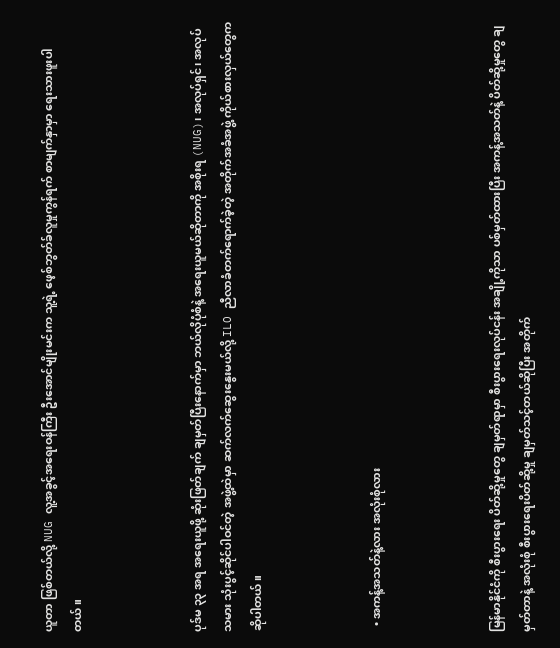ယူတာ ဖြစ်တယ်လို့ NUG လူ့အခွင့်အရေးဝန်ကြီး ဦးအောင်မျိုးမင်းက သူ့ရဲ့ ဖေ့စ်ဘွတ်ခ်လူမှုကွန်ရက် စာမျက်နှာမှာ ရေးသားဖူးပါတယ်။



ပုဒ်မ ၃၃ အရ အရေးယူဖို့ ဆုံးဖြတ်ချက် ချမှတ်ပြီးနောက်မှာ ဘယ်လိုပုံစံနဲ့ အရေးယူမယ်ဆိုတာကို အစိုးရ (NUG)၊ အလုပ်ရှင်၊ အလုပ်သမား သုံးပွင့်ဆိုင်ပါဝင်တဲ့ အဖွဲ့ထဲမှာ ဆက်လက်ဆွေးနွေးမယ်လို့ ILO ညီလာခံတက်ရောက်ခဲ့တဲ့ အတိုက်အခံအဖွဲ့ ကိုယ်စားလှယ်တွေက ဆိုပါတယ်။



  • အကန့်အသတ်နဲ့လား အလုံးစုံလား



မြန်မာနိုင်ငံကို စီးပွားရေး ပိတ်ဆို့မှုတွေ ချမှတ်ရာမှာ စီးပွားရေးလုပ်ငန်း အချို့ကိုသာ ပစ်မှတ်ထားပြီး အကန့်အသတ်နဲ့ ပိတ်ဆို့မှုတွေ ချမှတ်တာနဲ့ အလုံးစုံ စီးပွားရေးပိတ်ဆို့မှု ချမှတ်သင့်တယ်ဆိုပြီး အတိုက်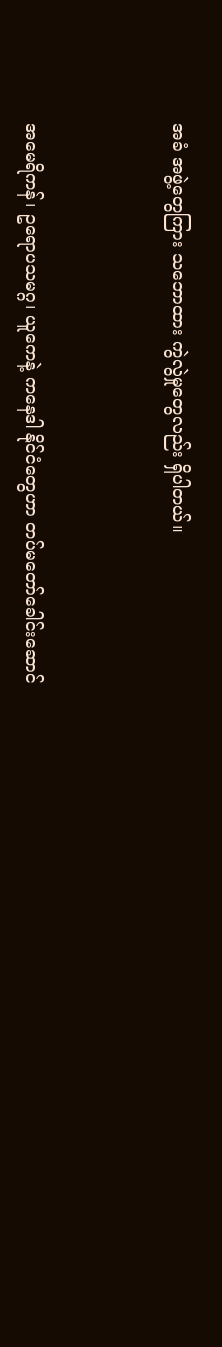အခံ အဖွဲ့တွေကြား သဘောထား ကွဲလွဲမှုတွေလည်း ရှိပါတယ်။



အမေရိကန်၊ ဥရောပသမဂ္ဂ၊ ယူကေနဲ့ ကနေဒါ နိုင်ငံတွေဟာ တပ်မတော်ခေါင်းဆောင်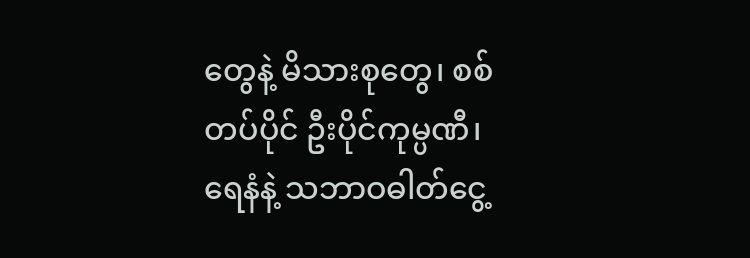တွေနဲ့ မိသားစုတွေ၊ စစ်တပ်ပိုင် ဦးပိုင်ကုမ္ပဏီ၊ ရေနံနဲ့ သဘာဝဓါတ်ငွေ့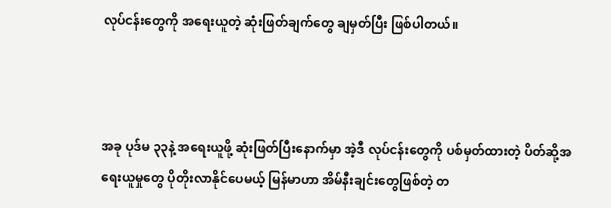လုပ်ငန်းတွေကို အရေးယူတဲ့ ဆုံးဖြတ်ချက်တွေ ချမှတ်ပြီး ဖြစ်ပါတယ်။



အခု ပုဒ်မ ၃၃နဲ့ အရေးယူဖို့ ဆုံးဖြတ်ပြီးနောက်မှာ အဲ့ဒီ လုပ်ငန်းတွေကို ပစ်မှတ်ထားတဲ့ ပိတ်ဆို့အရေးယူမှုတွေ ပိုတိုးလာနိုင်ပေမယ့် မြန်မာဟာ အိမ်နီးချင်းတွေဖြစ်တဲ့ တ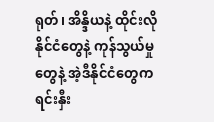ရုတ်၊ အိန္ဒိယနဲ့ ထိုင်းလို နိုင်ငံတွေနဲ့ ကုန်သွယ်မှုတွေနဲ့ အဲ့ဒီနိုင်ငံတွေက ရင်းနှီး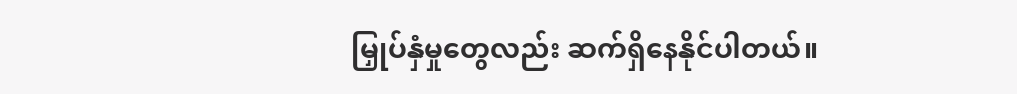မြှုပ်နှံမှုတွေလည်း ဆက်ရှိနေနိုင်ပါတယ်။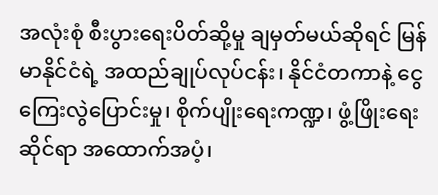အလုံးစုံ စီးပွားရေးပိတ်ဆို့မှု ချမှတ်မယ်ဆိုရင် မြန်မာနိုင်ငံရဲ့ အထည်ချုပ်လုပ်ငန်း၊ နိုင်ငံတကာနဲ့ ငွေကြေးလွဲပြောင်းမှု၊ စိုက်ပျိုးရေးကဏ္ဍ၊ ဖွံ့ဖြိုးရေးဆိုင်ရာ အထောက်အပံ့၊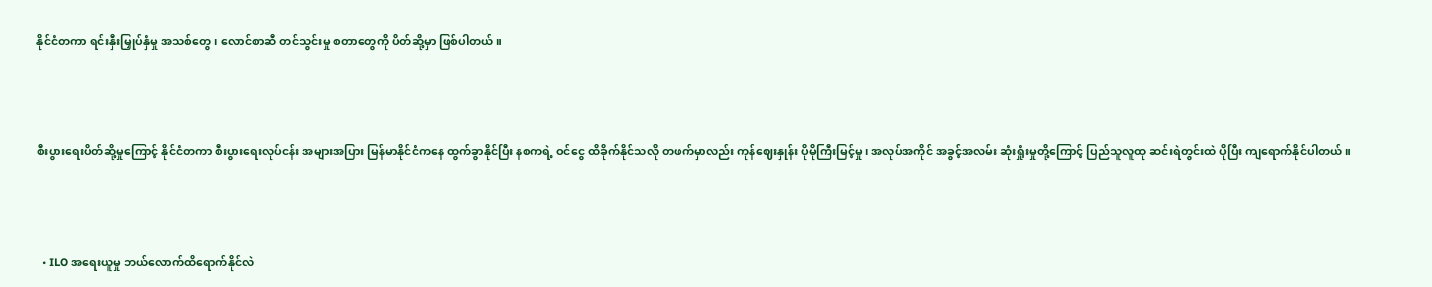နိုင်ငံတကာ ရင်းနှီးမြှုပ်နှံမှု အသစ်တွေ၊ လောင်စာဆီ တင်သွင်းမှု စတာတွေကို ပိတ်ဆို့မှာ ဖြစ်ပါတယ်။



စီးပွားရေးပိတ်ဆို့မှုကြောင့် နိုင်ငံတကာ စီးပွားရေးလုပ်ငန်း အများအပြား မြန်မာနိုင်ငံကနေ ထွက်ခွာနိုင်ပြီး နစကရဲ့ ဝင်ငွေ ထိခိုက်နိုင်သလို တဖက်မှာလည်း ကုန်ဈေးနှုန်း ပိုမိုကြီးမြင့်မှု၊ အလုပ်အကိုင် အခွင့်အလမ်း ဆုံးရှုံးမှုတို့ကြောင့် ပြည်သူလူထု ဆင်းရဲတွင်းထဲ ပိုပြီး ကျရောက်နိုင်ပါတယ်။



  • ILO အရေးယူမှု ဘယ်လောက်ထိရောက်နိုင်လဲ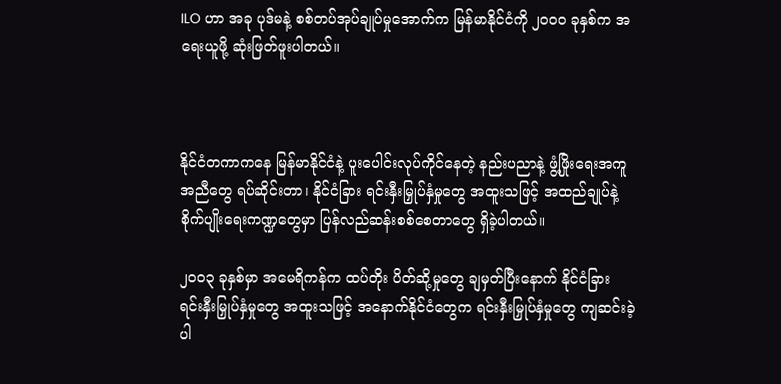ILO ဟာ အခု ပုဒ်မနဲ့ စစ်တပ်အုပ်ချုပ်မှုအောက်က မြန်မာနိုင်ငံကို ၂၀၀၀ ခုနှစ်က အရေးယူဖို့ ဆုံးဖြတ်ဖူးပါတယ်။



နိုင်ငံတကာကနေ မြန်မာနိုင်ငံနဲ့ ပူးပေါင်းလုပ်ကိုင်နေတဲ့ နည်းပညာနဲ့ ဖွံ့ဖြိုးရေးအကူအညီတွေ ရပ်ဆိုင်းတာ၊ နိုင်ငံခြား ရင်းနှီးမြှုပ်နှံမှုတွေ အထူးသဖြင့် အထည်ချုပ်နဲ့ စိုက်ပျိုးရေးကဏ္ဍတွေမှာ ပြန်လည်ဆန်းစစ်စေတာတွေ ရှိခဲ့ပါတယ်။

၂၀၀၃ ခုနှစ်မှာ အမေရိကန်က ထပ်တိုး ပိတ်ဆို့မှုတွေ ချမှတ်ပြီးနောက် နိုင်ငံခြား ရင်းနှီးမြှုပ်နှံမှုတွေ အထူးသဖြင့် အနောက်နိုင်ငံတွေက ရင်းနှီးမြှုပ်နှံမှုတွေ ကျဆင်းခဲ့ပါ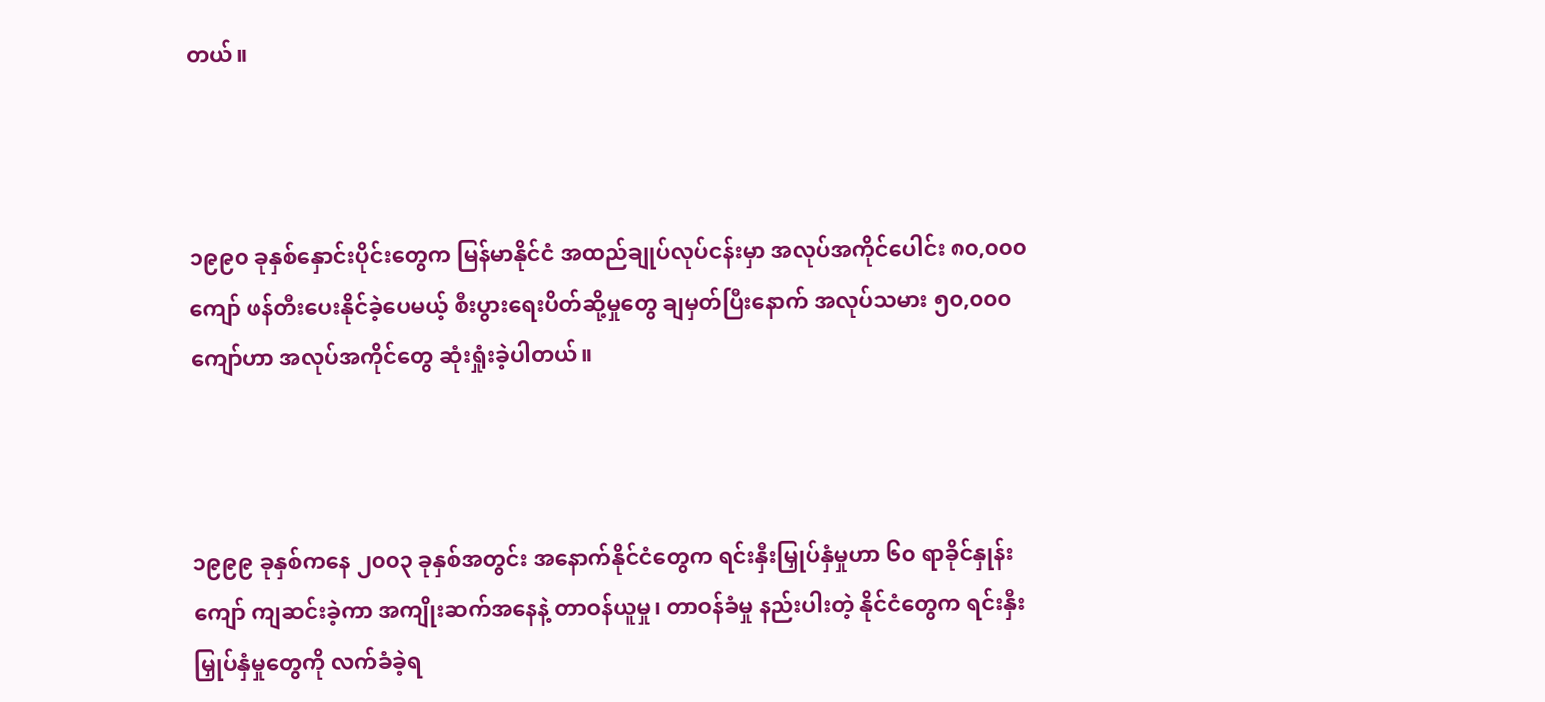တယ်။



၁၉၉၀ ခုနှစ်နှောင်းပိုင်းတွေက မြန်မာနိုင်ငံ အထည်ချုပ်လုပ်ငန်းမှာ အလုပ်အကိုင်ပေါင်း ၈၀,၀၀၀ ကျော် ဖန်တီးပေးနိုင်ခဲ့ပေမယ့် စီးပွားရေးပိတ်ဆို့မှုတွေ ချမှတ်ပြီးနောက် အလုပ်သမား ၅၀,၀၀၀ ကျော်ဟာ အလုပ်အကိုင်တွေ ဆုံးရှုံးခဲ့ပါတယ်။



၁၉၉၉ ခုနှစ်ကနေ ၂၀၀၃ ခုနှစ်အတွင်း အနောက်နိုင်ငံတွေက ရင်းနှီးမြှုပ်နှံမှုဟာ ၆၀ ရာခိုင်နှုန်းကျော် ကျဆင်းခဲ့ကာ အကျိုးဆက်အနေနဲ့ တာဝန်ယူမှု၊ တာဝန်ခံမှု နည်းပါးတဲ့ နိုင်ငံတွေက ရင်းနှီးမြှုပ်နှံမှုတွေကို လက်ခံခဲ့ရ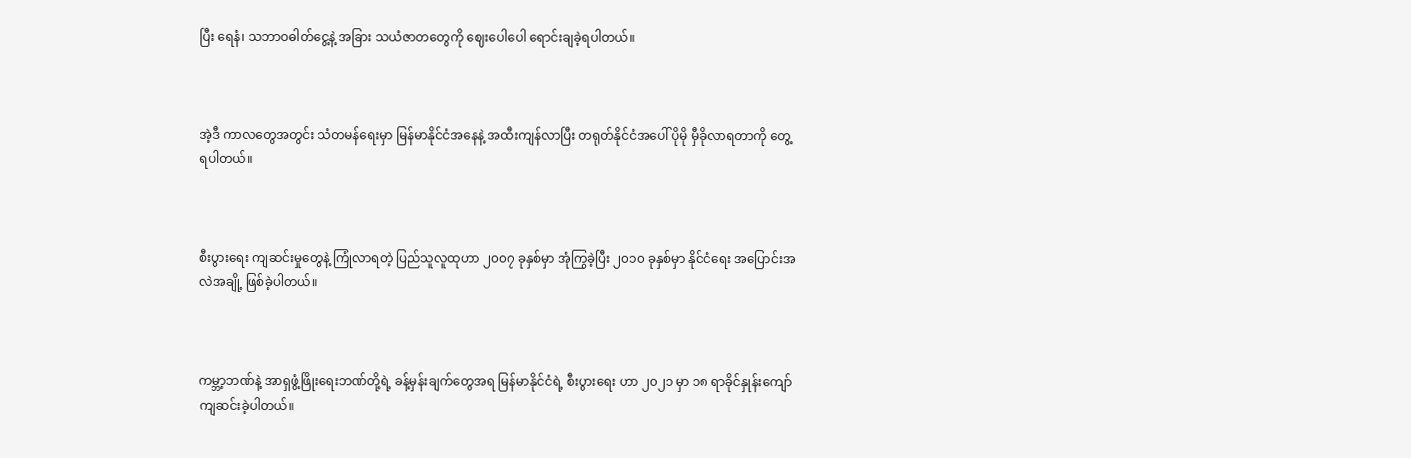ပြီး ရေနံ၊ သဘာဝဓါတ်ငွေ့နဲ့ အခြား သယံဇာတတွေကို ဈေးပေါပေါ ရောင်းချခဲ့ရပါတယ်။



အဲ့ဒီ ကာလတွေအတွင်း သံတမန်ရေးမှာ မြန်မာနိုင်ငံအနေနဲ့ အထီးကျန်လာပြီး တရုတ်နိုင်ငံအပေါ် ပိုမို မှီခိုလာရတာကို တွေ့ရပါတယ်။



စီးပွားရေး ကျဆင်းမှုတွေနဲ့ ကြုံလာရတဲ့ ပြည်သူလူထုဟာ ၂၀၀၇ ခုနှစ်မှာ အုံကြွခဲ့ပြီး ၂၀၁၀ ခုနှစ်မှာ နိုင်ငံရေး အပြောင်းအလဲအချို့ ဖြစ်ခဲ့ပါတယ်။



ကမ္ဘာ့ဘဏ်နဲ့ အာရှဖွံ့ဖြိုးရေးဘဏ်တို့ရဲ့ ခန့်မှန်းချက်တွေအရ မြန်မာနိုင်ငံရဲ့ စီးပွားရေး ဟာ ၂၀၂၁ မှာ ၁၈ ရာခိုင်နှုန်းကျော် ကျဆင်းခဲ့ပါတယ်။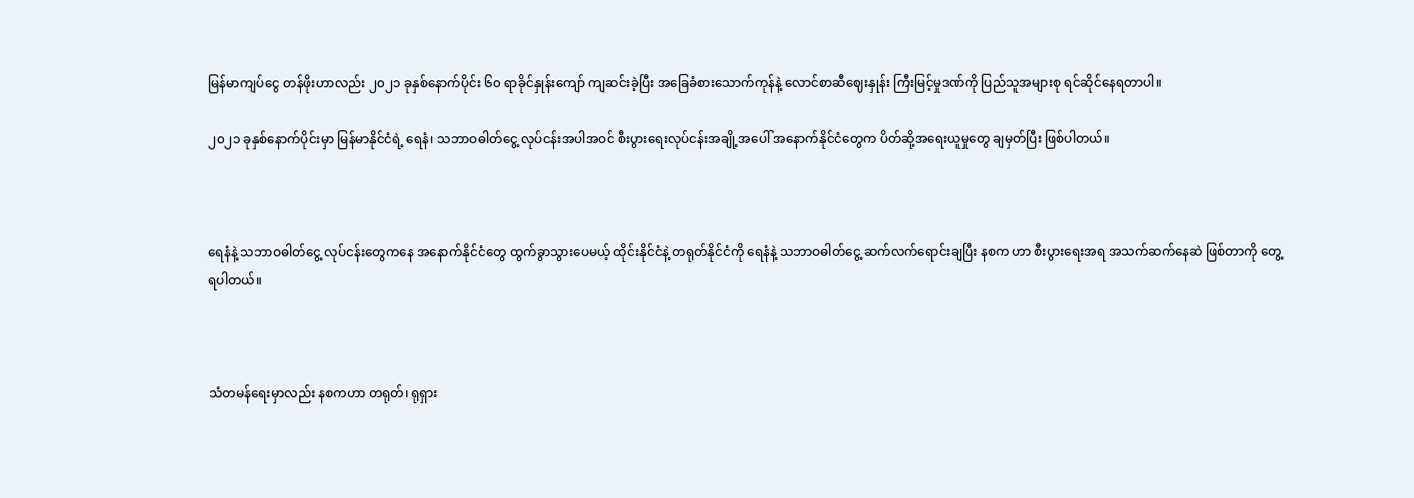မြန်မာကျပ်ငွေ တန်ဖိုးဟာလည်း ၂၀၂၁ ခုနှစ်နောက်ပိုင်း ၆၀ ရာခိုင်နှုန်းကျော် ကျဆင်းခဲ့ပြီး အခြေခံစားသောက်ကုန်နဲ့ လောင်စာဆီဈေးနှုန်း ကြီးမြင့်မှုဒဏ်ကို ပြည်သူအများစု ရင်ဆိုင်နေရတာပါ။

၂၀၂၁ ခုနှစ်နောက်ပိုင်းမှာ မြန်မာနိုင်ငံရဲ့ ရေနံ၊ သဘာဝဓါတ်ငွေ့ လုပ်ငန်းအပါအဝင် စီးပွားရေးလုပ်ငန်းအချို့အပေါ် အနောက်နိုင်ငံတွေက ပိတ်ဆို့အရေးယူမှုတွေ ချမှတ်ပြီး ဖြစ်ပါတယ်။



ရေနံနဲ့ သဘာဝဓါတ်ငွေ့ လုပ်ငန်းတွေကနေ အနောက်နိုင်ငံတွေ ထွက်ခွာသွားပေမယ့် ထိုင်းနိုင်ငံနဲ့ တရုတ်နိုင်ငံကို ရေနံနဲ့ သဘာဝဓါတ်ငွေ့ ဆက်လက်ရောင်းချပြီး နစက ဟာ စီးပွားရေးအရ အသက်ဆက်နေဆဲ ဖြစ်တာကို တွေ့ရပါတယ်။



သံတမန်ရေးမှာလည်း နစကဟာ တရုတ်၊ ရုရှား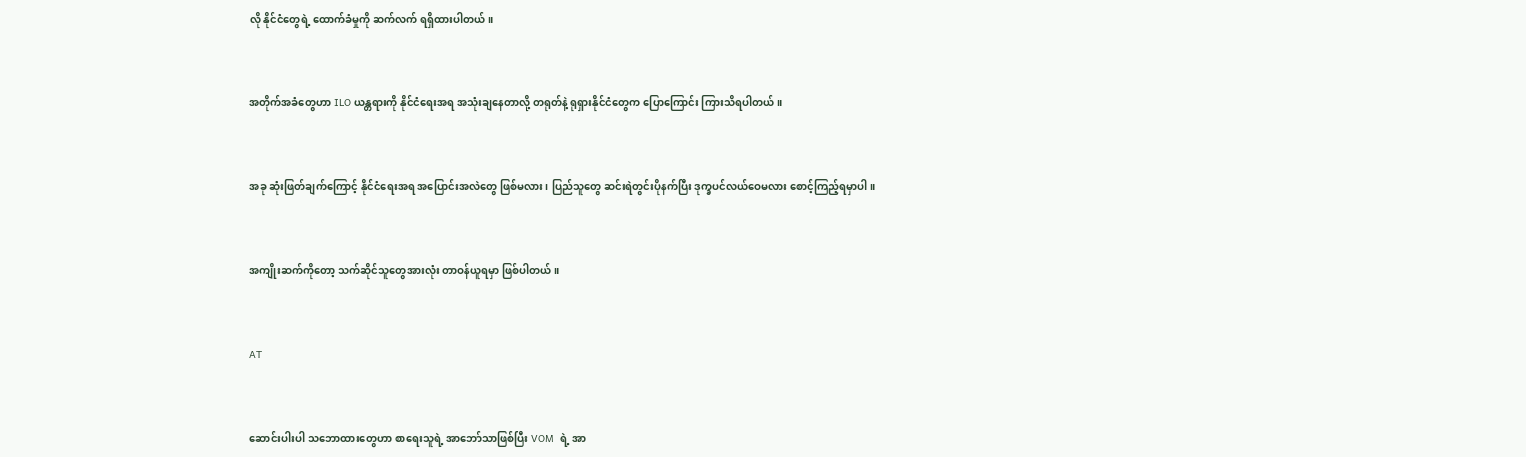လို နိုင်ငံတွေရဲ့ ထောက်ခံမှုကို ဆက်လက် ရရှိထားပါတယ်။



အတိုက်အခံတွေဟာ ILO ယန္တရားကို နိုင်ငံရေးအရ အသုံးချနေတာလို့ တရုတ်နဲ့ ရုရှားနိုင်ငံတွေက ပြောကြောင်း ကြားသိရပါတယ်။



အခု ဆုံးဖြတ်ချက်ကြောင့် နိုင်ငံရေးအရ အပြောင်းအလဲတွေ ဖြစ်မလား၊ ပြည်သူတွေ ဆင်းရဲတွင်းပိုနက်ပြီး ဒုက္ခပင်လယ်ဝေမလား စောင့်ကြည့်ရမှာပါ။



အကျိုးဆက်ကိုတော့ သက်ဆိုင်သူတွေအားလုံး တာဝန်ယူရမှာ ဖြစ်ပါတယ်။



AT



ဆောင်းပါးပါ သဘောထားတွေဟာ စာရေးသူရဲ့ အာဘော်သာဖြစ်ပြီး VOM  ရဲ့ အာ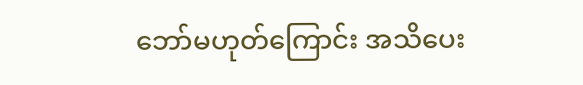ဘော်မဟုတ်ကြောင်း အသိပေး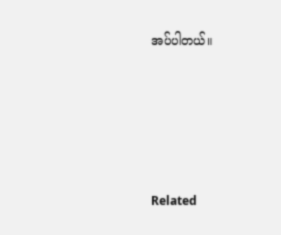အပ်ပါတယ်။





Related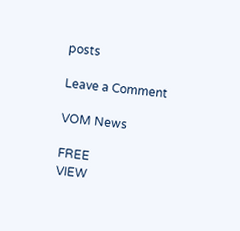posts

Leave a Comment

VOM News

FREE
VIEW